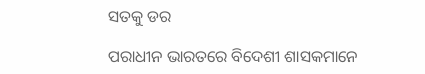ସତକୁ ଡର

ପରାଧୀନ ଭାରତରେ ବିଦେଶୀ ଶାସକମାନେ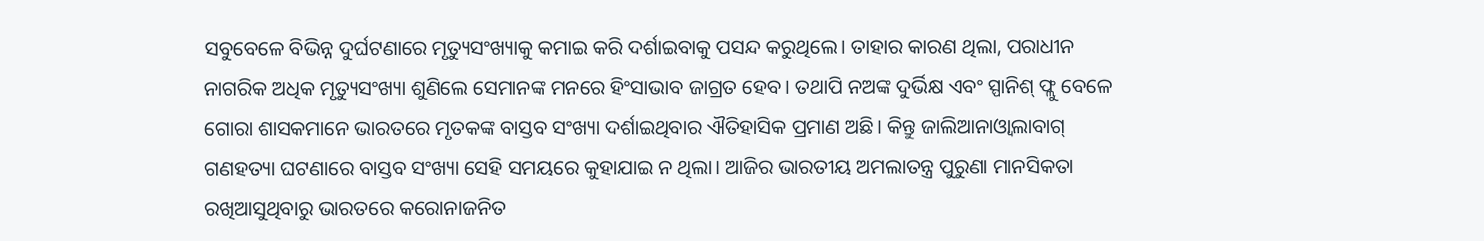ସବୁବେଳେ ବିଭିନ୍ନ ଦୁର୍ଘଟଣାରେ ମୃତ୍ୟୁସଂଖ୍ୟାକୁ କମାଇ କରି ଦର୍ଶାଇବାକୁ ପସନ୍ଦ କରୁଥିଲେ। ତାହାର କାରଣ ଥିଲା, ପରାଧୀନ ନାଗରିକ ଅଧିକ ମୃତ୍ୟୁସଂଖ୍ୟା ଶୁଣିଲେ ସେମାନଙ୍କ ମନରେ ହିଂସାଭାବ ଜାଗ୍ରତ ହେବ। ତଥାପି ନଅଙ୍କ ଦୁର୍ଭିକ୍ଷ ଏବଂ ସ୍ପାନିଶ୍‌ ଫ୍ଲୁ ବେଳେ ଗୋରା ଶାସକମାନେ ଭାରତରେ ମୃତକଙ୍କ ବାସ୍ତବ ସଂଖ୍ୟା ଦର୍ଶାଇଥିବାର ଐତିହାସିକ ପ୍ରମାଣ ଅଛି। କିନ୍ତୁ ଜାଲିଆନାଓ୍ବାଲାବାଗ୍‌ ଗଣହତ୍ୟା ଘଟଣାରେ ବାସ୍ତବ ସଂଖ୍ୟା ସେହି ସମୟରେ କୁହାଯାଇ ନ ଥିଲା। ଆଜିର ଭାରତୀୟ ଅମଲାତନ୍ତ୍ର ପୁରୁଣା ମାନସିକତା ରଖିଆସୁଥିବାରୁ ଭାରତରେ କରୋନାଜନିତ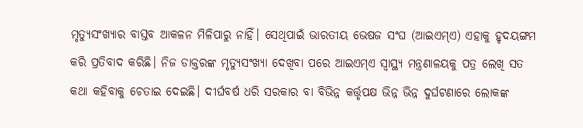ମୃତ୍ୟୁସଂଖ୍ୟାର ବାସ୍ତବ ଆକଳନ ମିଳିପାରୁ ନାହିଁ। ସେଥିପାଇଁ ଭାରତୀୟ ଭେଷଜ ସଂଘ (ଆଇଏମ୍‌ଏ) ଏହାକୁ ହୃଦୟଙ୍ଗମ କରି ପ୍ରତିବାଦ କରିଛି। ନିଜ ଡାକ୍ତରଙ୍କ ମୃତ୍ୟୁସଂଖ୍ୟା ଦେଖିବା ପରେ ଆଇଏମ୍‌ଏ ସ୍ବାସ୍ଥ୍ୟ ମନ୍ତ୍ରଣାଳୟକୁ ପତ୍ର ଲେଖି ସତ କଥା କହିବାକୁ ଚେତାଇ ଦେଇଛି। ଦୀର୍ଘବର୍ଷ ଧରି ସରକାର ବା ବିଭିନ୍ନ କର୍ତ୍ତୃପକ୍ଷ ଭିନ୍ନ ଭିନ୍ନ ଦୁର୍ଘଟଣାରେ ଲୋକଙ୍କ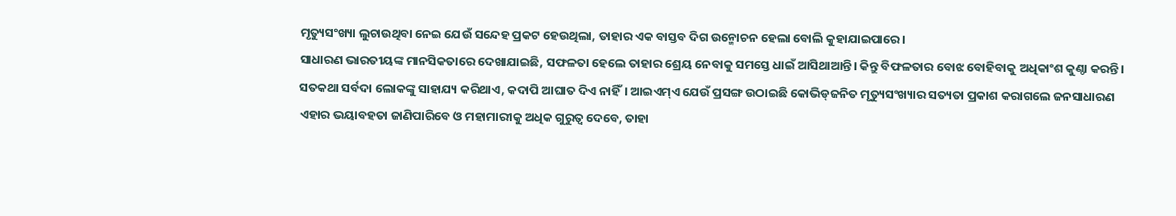ମୃତ୍ୟୁସଂଖ୍ୟା ଲୁଚାଉଥିବା ନେଇ ଯେଉଁ ସନ୍ଦେହ ପ୍ରକଟ ହେଉଥିଲା, ତାହାର ଏକ ବାସ୍ତବ ଦିଗ ଉନ୍ମୋଚନ ହେଲା ବୋଲି କୁହାଯାଇପାରେ।
ସାଧାରଣ ଭାରତୀୟଙ୍କ ମାନସିକତାରେ ଦେଖାଯାଇଛି, ସଫଳତା ହେଲେ ତାହାର ଶ୍ରେୟ ନେବାକୁ ସମସ୍ତେ ଧାଇଁ ଆସିଥାଆନ୍ତି। କିନ୍ତୁ ବିଫଳତାର ବୋଝ ବୋହିବାକୁ ଅଧିକାଂଶ କୁଣ୍ଠା କରନ୍ତି। ସତକଥା ସର୍ବଦା ଲୋକଙ୍କୁ ସାହାଯ୍ୟ କରିଥାଏ, କଦାପି ଆଘାତ ଦିଏ ନାହିଁ। ଆଇଏମ୍‌ଏ ଯେଉଁ ପ୍ରସଙ୍ଗ ଉଠାଇଛି କୋଭିଡ୍‌ଜନିତ ମୃତ୍ୟୁସଂଖ୍ୟାର ସତ୍ୟତା ପ୍ରକାଶ କରାଗଲେ ଜନସାଧାରଣ ଏହାର ଭୟାବହତା ଜାଣିପାରିବେ ଓ ମହାମାରୀକୁ ଅଧିକ ଗୁରୁତ୍ୱ ଦେବେ, ତାହା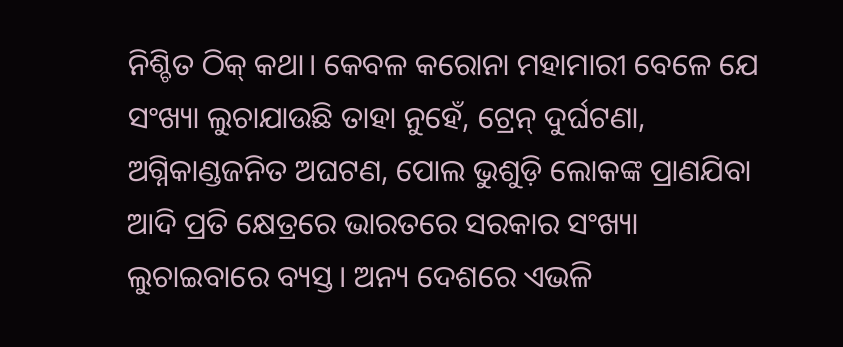ନିଶ୍ଚିତ ଠିକ୍‌ କଥା। କେବଳ କରୋନା ମହାମାରୀ ବେଳେ ଯେ ସଂଖ୍ୟା ଲୁଚାଯାଉଛି ତାହା ନୁହେଁ, ଟ୍ରେନ୍‌ ଦୁର୍ଘଟଣା, ଅଗ୍ନିକାଣ୍ଡଜନିତ ଅଘଟଣ, ପୋଲ ଭୁଶୁଡ଼ି ଲୋକଙ୍କ ପ୍ରାଣଯିବା ଆଦି ପ୍ରତି କ୍ଷେତ୍ରରେ ଭାରତରେ ସରକାର ସଂଖ୍ୟା ଲୁଚାଇବାରେ ବ୍ୟସ୍ତ। ଅନ୍ୟ ଦେଶରେ ଏଭଳି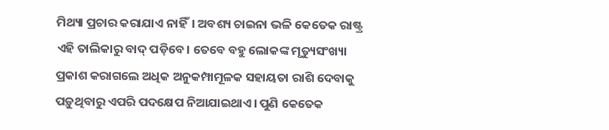ମିଥ୍ୟା ପ୍ରଚାର କରାଯାଏ ନାହିଁ। ଅବଶ୍ୟ ଚାଇନା ଭଳି କେତେକ ରାଷ୍ଟ୍ର ଏହି ତାଲିକାରୁ ବାଦ୍‌ ପଡ଼ିବେ। ତେବେ ବହୁ ଲୋକଙ୍କ ମୃତ୍ୟୁସଂଖ୍ୟା ପ୍ରକାଶ କରାଗଲେ ଅଧିକ ଅନୁକମ୍ପାମୂଳକ ସହାୟତା ରାଶି ଦେବାକୁ ପଡ଼ୁଥିବାରୁ ଏପରି ପଦକ୍ଷେପ ନିଆଯାଇଥାଏ। ପୁଣି କେତେକ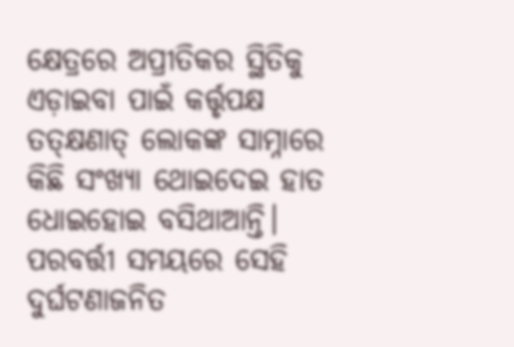କ୍ଷେତ୍ରରେ ଅପ୍ରୀତିକର ସ୍ଥିତିକୁ ଏଡ଼ାଇବା ପାଇଁ କର୍ତ୍ତୃପକ୍ଷ ତତ୍‌କ୍ଷଣାତ୍‌ ଲୋକଙ୍କ ସାମ୍ନାରେ କିଛି ସଂଖ୍ୟା ଥୋଇଦେଇ ହାତ ଧୋଇହୋଇ ବସିଥାଆନ୍ତି। ପରବର୍ତ୍ତୀ ସମୟରେ ସେହି ଦୁର୍ଘଟଣାଜନିତ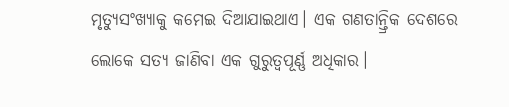ମୃତ୍ୟୁସଂଖ୍ୟାକୁ କମେଇ ଦିଆଯାଇଥାଏ। ଏକ ଗଣତାନ୍ତ୍ରିକ ଦେଶରେ ଲୋକେ ସତ୍ୟ ଜାଣିବା ଏକ ଗୁରୁତ୍ୱପୂର୍ଣ୍ଣ ଅଧିକାର।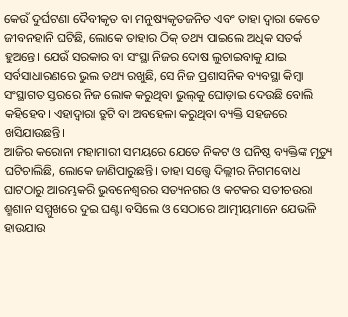କେଉଁ ଦୁର୍ଘଟଣା ଦୈବୀକୃତ ବା ମନୁଷ୍ୟକୃତଜନିତ ଏବଂ ତାହା ଦ୍ୱାରା କେତେ ଜୀବନହାନି ଘଟିଛି, ଲୋକେ ତାହାର ଠିକ୍‌ ତଥ୍ୟ ପାଇଲେ ଅଧିକ ସତର୍କ ହୁଅନ୍ତେ। ଯେଉଁ ସରକାର ବା ସଂସ୍ଥା ନିଜର ଦୋଷ ଲୁଚାଇବାକୁ ଯାଇ ସର୍ବସାଧାରଣରେ ଭୁଲ ତଥ୍ୟ ରଖୁଛି, ସେ ନିଜ ପ୍ରଶାସନିକ ବ୍ୟବସ୍ଥା କିମ୍ବା ସଂସ୍ଥାଗତ ସ୍ତରରେ ନିଜ ଲୋକ କରୁଥିବା ଭୁଲ୍‌କୁ ଘୋଡ଼ାଇ ଦେଉଛି ବୋଲି କହିହେବ। ଏହାଦ୍ୱାରା ତ୍ରୁଟି ବା ଅବହେଳା କରୁଥିବା ବ୍ୟକ୍ତି ସହଜରେ ଖସିଯାଉଛନ୍ତି।
ଆଜିର କରୋନା ମହାମାରୀ ସମୟରେ ଯେତେ ନିକଟ ଓ ଘନିଷ୍ଠ ବ୍ୟକ୍ତିଙ୍କ ମୃତ୍ୟୁ ଘଟିଚାଲିଛି, ଲୋକେ ଜାଣିପାରୁଛନ୍ତି। ତାହା ସତ୍ତ୍ୱେ ଦିଲ୍ଲୀର ନିଗମବୋଧ ଘାଟଠାରୁ ଆରମ୍ଭକରି ଭୁବନେଶ୍ୱରର ସତ୍ୟନଗର ଓ କଟକର ସତୀଚଉରା ଶ୍ମଶାନ ସମ୍ମୁଖରେ ଦୁଇ ଘଣ୍ଟା ବସିଲେ ଓ ସେଠାରେ ଆତ୍ମୀୟମାନେ ଯେଭଳି ହାଉଯାଉ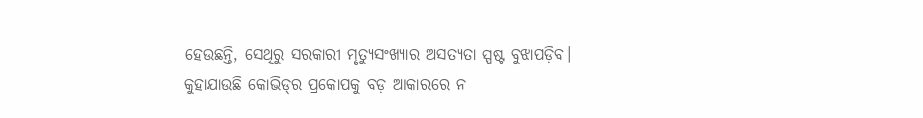ହେଉଛନ୍ତି, ସେଥିରୁ ସରକାରୀ ମୃତ୍ୟୁସଂଖ୍ୟାର ଅସତ୍ୟତା ସ୍ପଷ୍ଟ ବୁଝାପଡ଼ିବ। କୁହାଯାଉଛି କୋଭିଡ୍‌ର ପ୍ରକୋପକୁ ବଡ଼ ଆକାରରେ ନ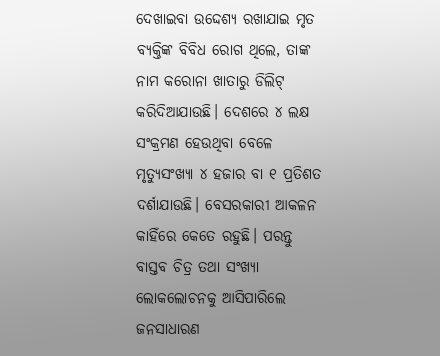ଦେଖାଇବା ଉଦ୍ଦେଶ୍ୟ ରଖାଯାଇ ମୃତ ବ୍ୟକ୍ତିଙ୍କ ବିବିଧ ରୋଗ ଥିଲେ, ତାଙ୍କ ନାମ କରୋନା ଖାତାରୁ ଡିଲିଟ୍‌ କରିଦିଆଯାଉଛି। ଦେଶରେ ୪ ଲକ୍ଷ ସଂକ୍ରମଣ ହେଉଥିବା ବେଳେ ମୃତ୍ୟୁସଂଖ୍ୟା ୪ ହଜାର ବା ୧ ପ୍ରତିଶତ ଦର୍ଶାଯାଉଛି। ବେସରକାରୀ ଆକଳନ କାହିଁରେ କେତେ ରହୁଛି। ପରନ୍ତୁ ବାସ୍ତବ ଚିତ୍ର ତଥା ସଂଖ୍ୟା ଲୋକଲୋଚନକୁ ଆସିପାରିଲେ ଜନସାଧାରଣ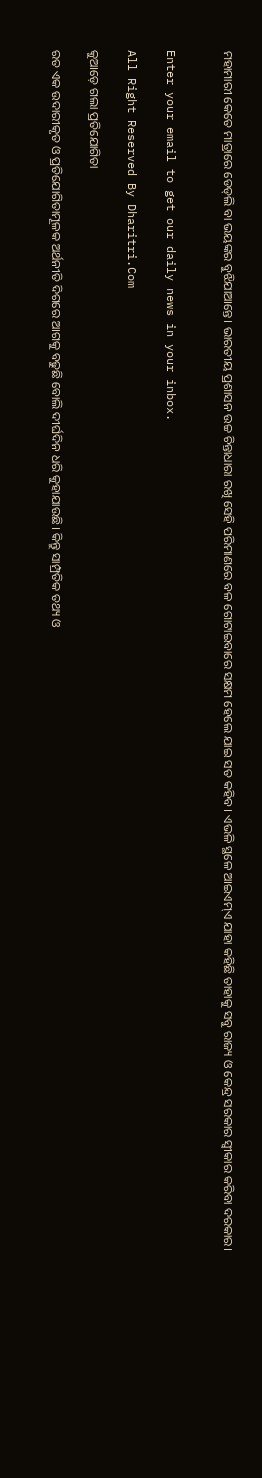ମହାମାରୀ କେତେ ମାତ୍ରାରେ ଡେଡ୍‌ଲି ବା ଭୟଙ୍କର ବୁଝିଯାଆନ୍ତେ। ଭାରତୀୟ ପ୍ରଶାସନ ଉଚ୍ଚ ଚିନ୍ତାଧାରା ରଖି ସେହି ପରିମାଣରେ ବଳ ଗୋଟାଇବାରେ ସକ୍ଷମ ହେଲେ ଯାଇ ସତ କହିବ। ଏଭଳି ସ୍ଥଳେ ଆଇଏମ୍‌ଏ ଯାହା କହିଛି ତାହାକୁ ସବୁ ରାଜ୍ୟ ଓ କେନ୍ଦ୍ର ସରକାର ସ୍ବୀକାର କରିବା ଦରକାର।


Enter your email to get our daily news in your inbox.

All Right Reserved By Dharitri.Com

କୁଆଡ଼େ ଗଲା ପ୍ରତିଯୋଗିତା

ରତ ଏକ ଉଦାରୀକୃତ ଓ ପ୍ରତିଯୋଗିତାମୂଳକ ଅର୍ଥନୀତି ଦିଗରେ ଆଗକୁ ବଢୁଛି ବୋଲି ଦୀର୍ଘଦିନ ଧରି କୁହାଯାଉଛି। କିନ୍ତୁ ସାମ୍ପ୍ରତିକ ତଥ୍ୟ ଓ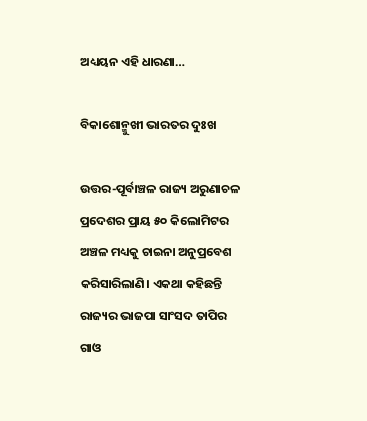ଅଧ୍ୟୟନ ଏହି ଧାରଣା…

ବିକାଶୋନ୍ମୁଖୀ ଭାରତର ଦୁଃଖ

ଉତ୍ତର-ପୂର୍ବାଞ୍ଚଳ ରାଜ୍ୟ ଅରୁଣାଚଳ ପ୍ରଦେଶର ପ୍ରାୟ ୫୦ କିଲୋମିଟର ଅଞ୍ଚଳ ମଧ୍ୟକୁ ଚାଇନା ଅନୁପ୍ରବେଶ କରିସାରିଲାଣି। ଏକଥା କହିଛନ୍ତି ରାଜ୍ୟର ଭାଜପା ସାଂସଦ ତାପିର ଗାଓ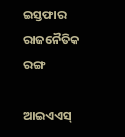ଇସ୍ତଫାର ରାଜନୈତିକ ରଙ୍ଗ

ଆଇଏଏସ୍‌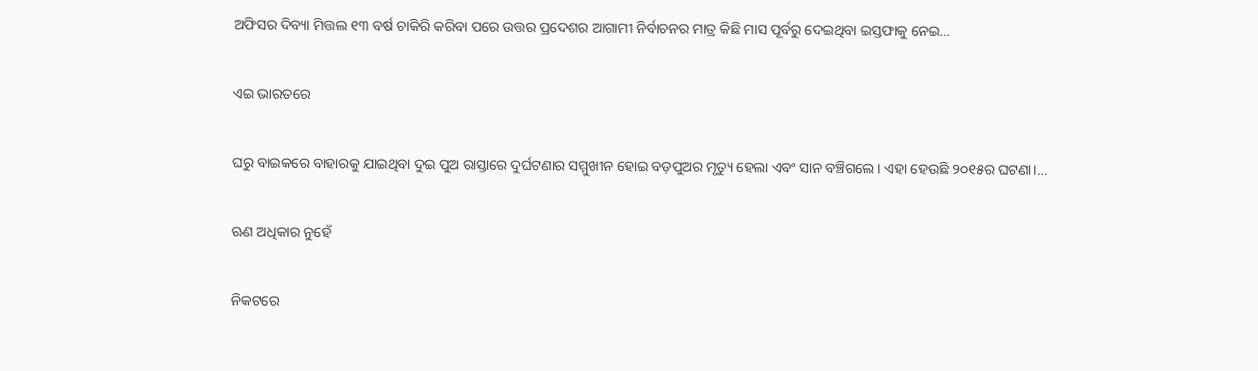ଅଫିସର ଦିବ୍ୟା ମିତ୍ତଲ ୧୩ ବର୍ଷ ଚାକିରି କରିବା ପରେ ଉତ୍ତର ପ୍ରଦେଶର ଆଗାମୀ ନିର୍ବାଚନର ମାତ୍ର କିଛି ମାସ ପୂର୍ବରୁ ଦେଇଥିବା ଇସ୍ତଫାକୁ ନେଇ…

ଏଇ ଭାରତରେ

ଘରୁ ବାଇକରେ ବାହାରକୁ ଯାଇଥିବା ଦୁଇ ପୁଅ ରାସ୍ତାରେ ଦୁର୍ଘଟଣାର ସମ୍ମୁଖୀନ ହୋଇ ବଡ଼ପୁଅର ମୃତ୍ୟୁ ହେଲା ଏବଂ ସାନ ବଞ୍ଚିଗଲେ। ଏହା ହେଉଛି ୨୦୧୫ର ଘଟଣା।…

ଋଣ ଅଧିକାର ନୁହେଁ

ନିକଟରେ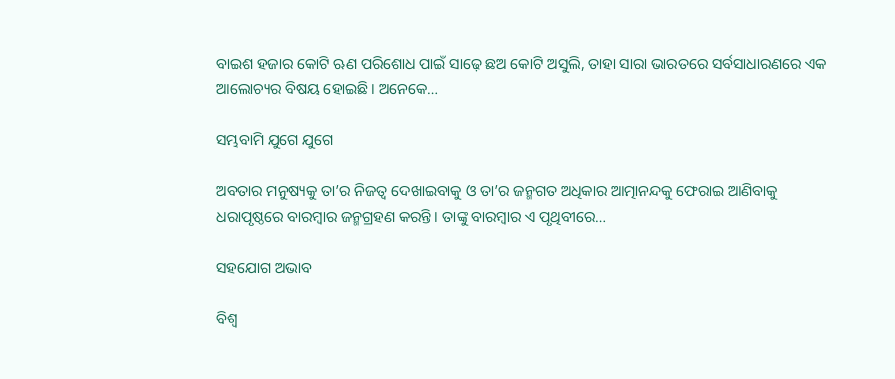ବାଇଶ ହଜାର କୋଟି ଋଣ ପରିଶୋଧ ପାଇଁ ସାଢ଼େ ଛଅ କୋଟି ଅସୁଲି, ତାହା ସାରା ଭାରତରେ ସର୍ବସାଧାରଣରେ ଏକ ଆଲୋଚ୍ୟର ବିଷୟ ହୋଇଛି। ଅନେକେ…

ସମ୍ଭବାମି ଯୁଗେ ଯୁଗେ

ଅବତାର ମନୁଷ୍ୟକୁ ତା’ର ନିଜତ୍ୱ ଦେଖାଇବାକୁ ଓ ତା’ର ଜନ୍ମଗତ ଅଧିକାର ଆତ୍ମାନନ୍ଦକୁ ଫେରାଇ ଆଣିବାକୁ ଧରାପୃଷ୍ଠରେ ବାରମ୍ବାର ଜନ୍ମଗ୍ରହଣ କରନ୍ତି। ତାଙ୍କୁ ବାରମ୍ବାର ଏ ପୃଥିବୀରେ…

ସହଯୋଗ ଅଭାବ

ବିଶ୍ୱ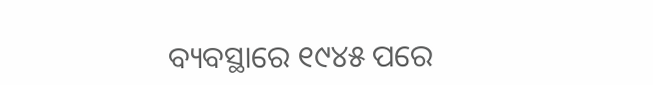ବ୍ୟବସ୍ଥାରେ ୧୯୪୫ ପରେ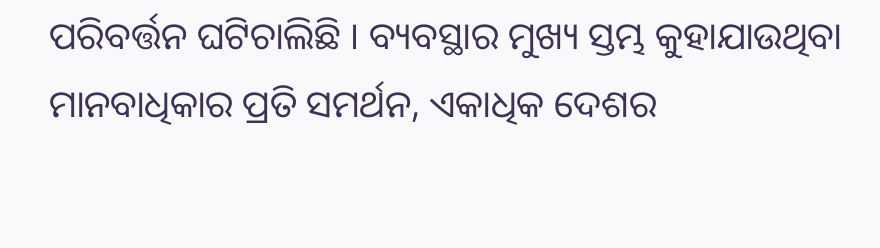ପରିବର୍ତ୍ତନ ଘଟିଚାଲିଛି । ବ୍ୟବସ୍ଥାର ମୁଖ୍ୟ ସ୍ତମ୍ଭ କୁହାଯାଉଥିବା ମାନବାଧିକାର ପ୍ରତି ସମର୍ଥନ, ଏକାଧିକ ଦେଶର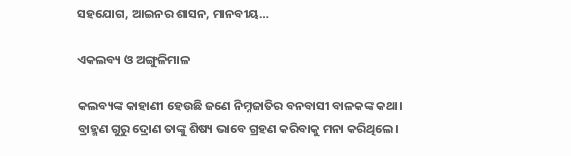ସହଯୋଗ, ଆଇନର ଶାସନ, ମାନବୀୟ…

ଏକଲବ୍ୟ ଓ ଅଙ୍ଗୁଳିମାଳ

କଲବ୍ୟଙ୍କ କାହାଣୀ ହେଉଛି ଜଣେ ନିମ୍ନଜାତିର ବନବାସୀ ବାଳକଙ୍କ କଥା। ବ୍ରାହ୍ମଣ ଗୁରୁ ଦ୍ରୋଣ ତାଙ୍କୁ ଶିଷ୍ୟ ଭାବେ ଗ୍ରହଣ କରିବାକୁ ମନା କରିଥିଲେ।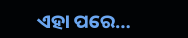ଏହା ପରେ…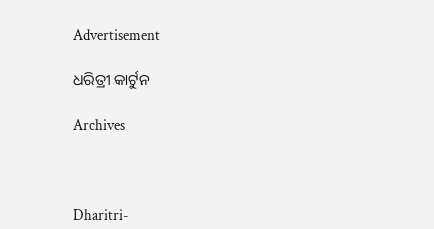Advertisement

ଧରିତ୍ରୀ କାର୍ଟୁନ

Archives



Dharitri-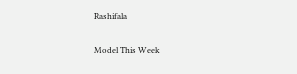Rashifala

Model This Week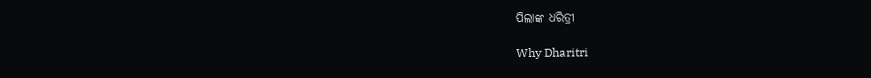ପିଲାଙ୍କ ଧରିତ୍ରୀ

Why Dharitri